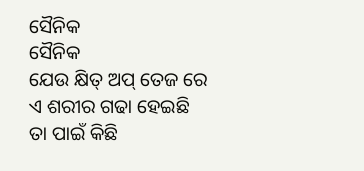ସୈନିକ
ସୈନିକ
ଯେଉ କ୍ଷିତ୍ ଅପ୍ ତେଜ ରେ
ଏ ଶରୀର ଗଢା ହେଇଛି
ତା ପାଇଁ କିଛି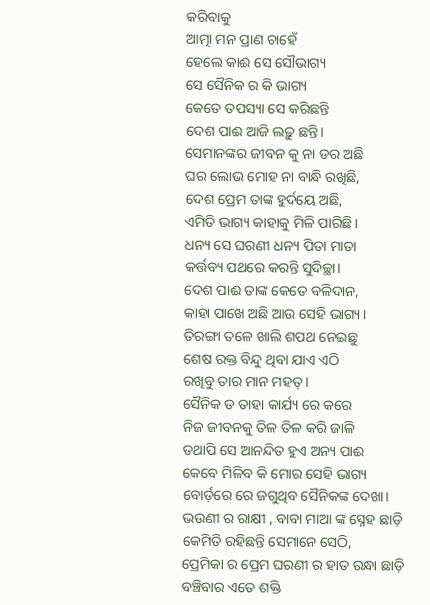କରିବାକୁ
ଆତ୍ମା ମନ ପ୍ରାଣ ଚାହେଁ
ହେଲେ କାଈ ସେ ସୌଭାଗ୍ୟ
ସେ ସୈନିକ ର କି ଭାଗ୍ୟ
କେତେ ତପସ୍ୟା ସେ କରିଛନ୍ତି
ଦେଶ ପାଈ ଆଜି ଲଢ଼ୁ ଛନ୍ତି।
ସେମାନଙ୍କର ଜୀବନ କୁ ନା ଡର ଅଛି
ଘର ଲୋଭ ମୋହ ନା ବାନ୍ଧି ରଖିଛି,
ଦେଶ ପ୍ରେମ ତାଙ୍କ ହୁର୍ଦୟେ ଅଛି,
ଏମିତି ଭାଗ୍ୟ କାହାକୁ ମିଳି ପାରିଛି।
ଧନ୍ୟ ସେ ଘରଣୀ ଧନ୍ୟ ପିତା ମାତା
କର୍ତ୍ତବ୍ୟ ପଥରେ କରନ୍ତି ସୁଦିଚ୍ଛା।
ଦେଶ ପାଈ ତାଙ୍କ କେତେ ବଳିଦାନ,
କାହା ପାଖେ ଅଛି ଆଉ ସେହି ଭାଗ୍ୟ।
ତିରଙ୍ଗା ତଳେ ଖାଲି ଶପଥ ନେଇଛୁ
ଶେଷ ରକ୍ତ ବିନ୍ଦୁ ଥିବା ଯାଏ ଏଠି
ରଖିବୁ ତାର ମାନ ମହତ୍ ।
ସୈନିକ ତ ତାହା କାର୍ଯ୍ୟ ରେ କରେ
ନିଜ ଜୀବନକୁ ତିଳ ତିଳ କରି ଜାଳି
ତଥାପି ସେ ଆନନ୍ଦିତ ହୁଏ ଅନ୍ୟ ପାଈ
କେବେ ମିଳିବ କି ମୋର ସେହି ଭାଗ୍ୟ
ବୋର୍ଡ଼ରେ ରେ ଜଗୁଥିବ ସୈନିକଙ୍କ ଦେଖା।
ଭଉଣୀ ର ରାକ୍ଷୀ , ବାବା ମାଆ ଙ୍କ ସ୍ନେହ ଛାଡ଼ି
କେମିତି ରହିଛନ୍ତି ସେମାନେ ସେଠି,
ପ୍ରେମିକା ର ପ୍ରେମ ଘରଣୀ ର ହାତ ରନ୍ଧା ଛାଡ଼ି
ବଞ୍ଚିବାର ଏତେ ଶକ୍ତି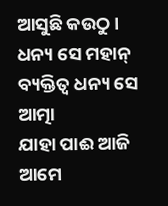ଆସୁଛି କଉଠୁ।
ଧନ୍ୟ ସେ ମହାନ୍ ବ୍ୟକ୍ତିତ୍ଵ ଧନ୍ୟ ସେ ଆତ୍ମା
ଯାହା ପାଈ ଆଜି ଆମେ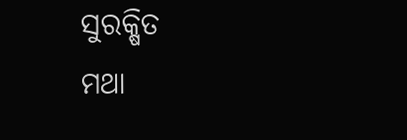ସୁରକ୍ଷିତ
ମଥା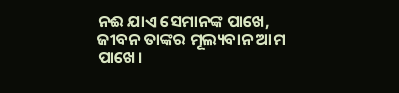ନଈ ଯାଏ ସେମାନଙ୍କ ପାଖେ,
ଜୀବନ ତାଙ୍କର ମୂଲ୍ୟବାନ ଆମ ପାଖେ।